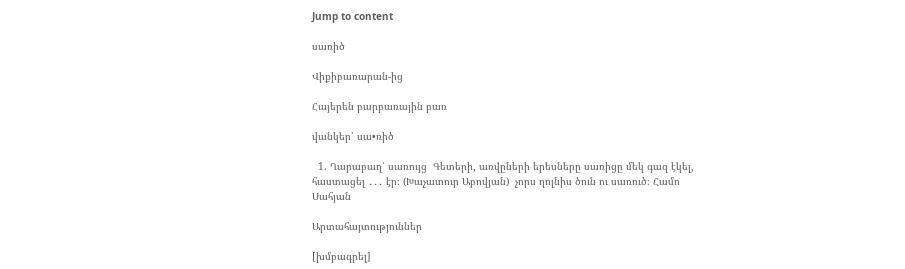Jump to content

սառիծ

Վիքիբառարան-ից

Հայերեն բարբառային բառ

վանկեր՝ սա•ռիծ

  1. Ղարաբաղ՝ սառույց  Գետերի, առվըների երեսները սառիցը մեկ գազ էկել, հաստացել ․․․ էր։ (Խաչատուր Աբովյան)  չորս ղոլնիս ծուն ու սառուծ։ Համո Սահյան

Արտահայտություններ

[խմբագրել]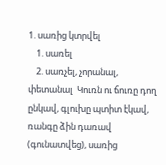1. սառից կտրվել
    1. սառել
    2. սառչել, չորանալ, փետանալ  Կուռն ու ճուռը դող ընկավ, գլուխը պտիտ էկավ, ռանգը ձին դառավ (գունատվեց), սառից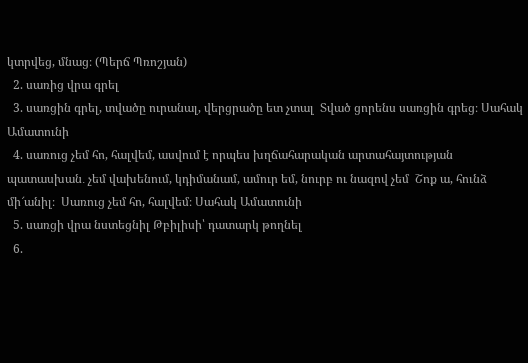կտրվեց, մնաց։ (Պերճ Պռոշյան)
  2. սառից վրա գրել
  3. սառցին գրել, տվածը ուրանալ, վերցրածը ետ չտալ  Տված ցորենս սառցին գրեց։ Սահակ Ամատունի
  4. սառուց չեմ հո, հալվեմ, ասվում է որպես խղճահարական արտահայտության պատասխան․ չեմ վախենում, կդիմանամ, ամուր եմ, նուրբ ու նազով չեմ  Շոք ա, հունձ մի՜անիլ։  Սառուց չեմ հո, հալվեմ։ Սահակ Ամատունի
  5. սառցի վրա նստեցնիլ Թբիլիսի՝ դատարկ թողնել
  6.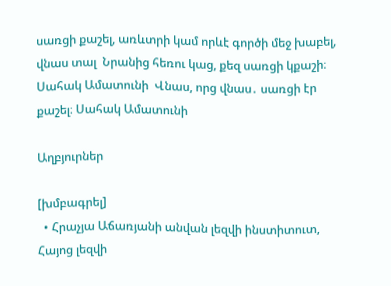սառցի քաշել, առևտրի կամ որևէ գործի մեջ խաբել, վնաս տալ  Նրանից հեռու կաց, քեզ սառցի կքաշի։ Սահակ Ամատունի  Վնաս, որց վնաս․ սառցի էր քաշել։ Սահակ Ամատունի

Աղբյուրներ

[խմբագրել]
  • Հրաչյա Աճառյանի անվան լեզվի ինստիտուտ, Հայոց լեզվի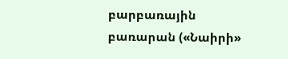բարբառային բառարան («Նաիրի»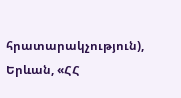հրատարակչություն), Երևան, «ՀՀ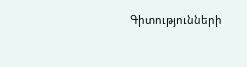Գիտությունների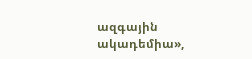ազգային ակադեմիա»,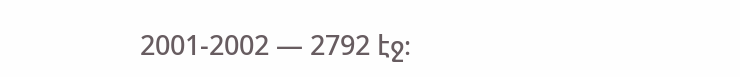2001-2002 — 2792 էջ։